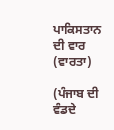ਪਾਕਿਸਤਾਨ ਦੀ ਵਾਰ (ਵਾਰਤਾ)

(ਪੰਜਾਬ ਦੀ ਵੰਡਦੇ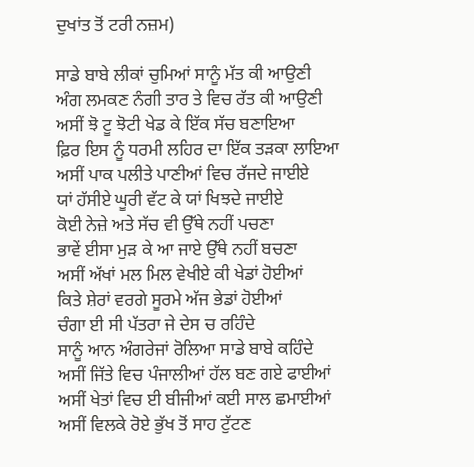ਦੁਖਾਂਤ ਤੋਂ ਟਰੀ ਨਜ਼ਮ)

ਸਾਡੇ ਬਾਬੇ ਲੀਕਾਂ ਚੁਮਿਆਂ ਸਾਨੂੰ ਮੱਤ ਕੀ ਆਉਣੀ
ਅੰਗ ਲਮਕਣ ਨੰਗੀ ਤਾਰ ਤੇ ਵਿਚ ਰੱਤ ਕੀ ਆਉਣੀ
ਅਸੀਂ ਝੋ ਟੂ ਝੋਟੀ ਖੇਡ ਕੇ ਇੱਕ ਸੱਚ ਬਣਾਇਆ
ਫ਼ਿਰ ਇਸ ਨੂੰ ਧਰਮੀ ਲਹਿਰ ਦਾ ਇੱਕ ਤੜਕਾ ਲਾਇਆ
ਅਸੀਂ ਪਾਕ ਪਲੀਤੇ ਪਾਣੀਆਂ ਵਿਚ ਰੱਜਦੇ ਜਾਈਏ
ਯਾਂ ਹੱਸੀਏ ਘੂਰੀ ਵੱਟ ਕੇ ਯਾਂ ਖਿਝਦੇ ਜਾਈਏ
ਕੋਈ ਨੇਜ਼ੇ ਅਤੇ ਸੱਚ ਵੀ ਉੱਥੇ ਨਹੀਂ ਪਚਣਾ
ਭਾਵੇਂ ਈਸਾ ਮੁੜ ਕੇ ਆ ਜਾਏ ਉੱਥੇ ਨਹੀਂ ਬਚਣਾ
ਅਸੀਂ ਅੱਖਾਂ ਮਲ ਮਿਲ ਵੇਖੀਏ ਕੀ ਖੇਡਾਂ ਹੋਈਆਂ
ਕਿਤੇ ਸ਼ੇਰਾਂ ਵਰਗੇ ਸੂਰਮੇ ਅੱਜ ਭੇਡਾਂ ਹੋਈਆਂ
ਚੰਗਾ ਈ ਸੀ ਪੱਤਰਾ ਜੇ ਦੇਸ ਚ ਰਹਿੰਦੇ
ਸਾਨੂੰ ਆਨ ਅੰਗਰੇਜਾਂ ਰੋਲਿਆ ਸਾਡੇ ਬਾਬੇ ਕਹਿੰਦੇ
ਅਸੀਂ ਜਿੱਤੇ ਵਿਚ ਪੰਜਾਲੀਆਂ ਹੱਲ ਬਣ ਗਏ ਫਾਈਆਂ
ਅਸੀਂ ਖੇਤਾਂ ਵਿਚ ਈ ਬੀਜੀਆਂ ਕਈ ਸਾਲ ਛਮਾਈਆਂ
ਅਸੀਂ ਵਿਲਕੇ ਰੋਏ ਭੁੱਖ ਤੋਂ ਸਾਹ ਟੁੱਟਣ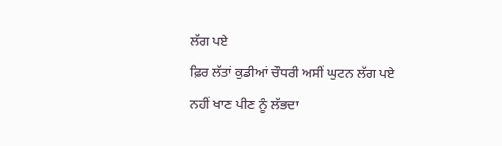ਲੱਗ ਪਏ
ਫ਼ਿਰ ਲੱਤਾਂ ਕੁਡੀਆਂ ਚੌਧਰੀ ਅਸੀਂ ਘੁਟਨ ਲੱਗ ਪਏ
ਨਹੀਂ ਖਾਣ ਪੀਣ ਨੂੰ ਲੱਭਦਾ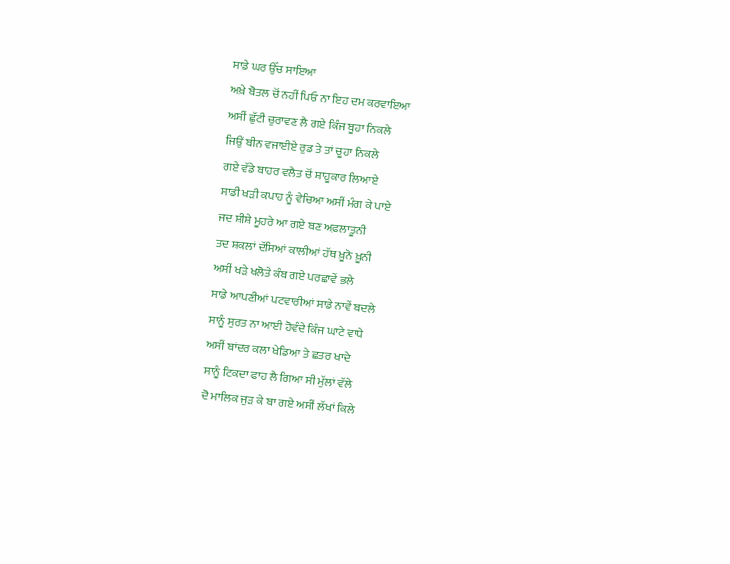ਸਾਡੇ ਘਰ ਉੱਚ ਸਾਇਆ
ਅਖ਼ੇ ਬੋਤਲ ਚੋਂ ਨਹੀਂ ਪਿਓ ਨਾ ਇਹ ਦਮ ਕਰਵਾਇਆ
ਅਸੀਂ ਛੁੱਟੀ ਚੁਰਾਵਣ ਲੈ ਗਏ ਕਿੰਜ ਬੂਹਾ ਨਿਕਲੇ
ਜਿਉਂ ਬੀਨ ਵਜਾਈਏ ਰੁਡ ਤੇ ਤਾਂ ਚੂਹਾ ਨਿਕਲੇ
ਗਏ ਵੱਡੇ ਬਾਹਰ ਵਲੈਤ ਚੋਂ ਸ਼ਾਹੂਕਾਰ ਲਿਆਏ
ਸਾਡੀ ਖੜੀ ਕਪਾਹ ਨੂੰ ਵੇਚਿਆ ਅਸੀਂ ਮੰਗ ਕੇ ਪਾਏ
ਜਦ ਸ਼ੀਸ਼ੇ ਮੂਹਰੇ ਆ ਗਏ ਬਣ ਅਫ਼ਲਾਤੂਨੀ
ਤਦ ਸ਼ਕਲਾਂ ਦੱਸਿਆਂ ਕਾਲੀਆਂ ਹੱਥ ਖ਼ੂਨੋ ਖ਼ੂਨੀ
ਅਸੀਂ ਖੜੇ ਖਲੋਤੇ ਕੰਬ ਗਏ ਪਰਛਾਵੇਂ ਭਲੇ
ਸਾਡੇ ਆਪਣੀਆਂ ਪਟਵਾਰੀਆਂ ਸਾਡੇ ਨਾਵੇਂ ਬਦਲੇ
ਸਾਨੂੰ ਸੁਰਤ ਨਾ ਆਈ ਹੋਵੰਦੇ ਕਿੰਜ ਘਾਟੇ ਵਾਧੇ
ਅਸੀਂ ਬਾਂਦਰ ਕਲਾ ਖੇਡਿਆ ਤੇ ਛਤਰ ਖਾਦੇ
ਸਾਨੂੰ ਟਿਕਦਾ ਫਾਹ ਲੈ ਗਿਆ ਸੀ ਮੁੱਲਾਂ ਵੱਲੇ
ਦੋ ਮਾਲਿਕ ਜੁੜ ਕੇ ਬਾ ਗਏ ਅਸੀਂ ਲੱਖਾਂ ਕਿਲੇ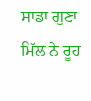ਸਾਡਾ ਗੁਣਾ ਮਿੱਲ ਨੇ ਰੂਹ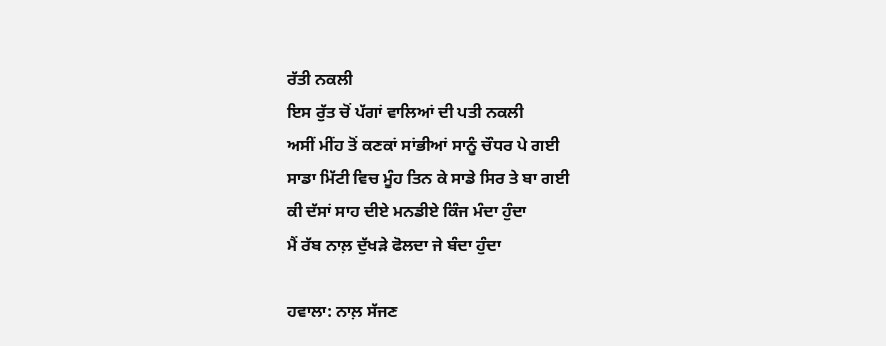ਰੱਤੀ ਨਕਲੀ
ਇਸ ਰੁੱਤ ਚੋਂ ਪੱਗਾਂ ਵਾਲਿਆਂ ਦੀ ਪਤੀ ਨਕਲੀ
ਅਸੀਂ ਮੀਂਹ ਤੋਂ ਕਣਕਾਂ ਸਾਂਭੀਆਂ ਸਾਨੂੰ ਚੌਧਰ ਪੇ ਗਈ
ਸਾਡਾ ਮਿੱਟੀ ਵਿਚ ਮੂੰਹ ਤਿਨ ਕੇ ਸਾਡੇ ਸਿਰ ਤੇ ਬਾ ਗਈ
ਕੀ ਦੱਸਾਂ ਸਾਹ ਦੀਏ ਮਨਡੀਏ ਕਿੰਜ ਮੰਦਾ ਹੁੰਦਾ
ਮੈਂ ਰੱਬ ਨਾਲ਼ ਦੁੱਖੜੇ ਫੋਲਦਾ ਜੇ ਬੰਦਾ ਹੁੰਦਾ

ਹਵਾਲਾ: ਨਾਲ਼ ਸੱਜਣ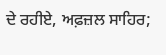ਦੇ ਰਹੀਏ, ਅਫ਼ਜ਼ਲ ਸਾਹਿਰ;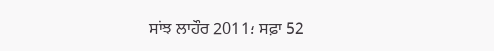ਸਾਂਝ ਲਾਹੌਰ 2011؛ ਸਫ਼ਾ 52